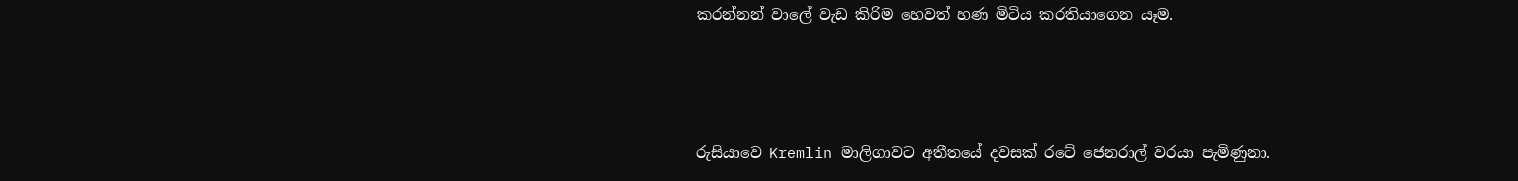කරන්නන් වාලේ වැඩ කිරිම හෙවත් හණ මිටිය කරතියාගෙන යෑම.



රුසියාවෙ Kremlin මාලිගාවට අතීතයේ දවසක් රටේ ජෙනරාල් වරයා පැමිණුනා.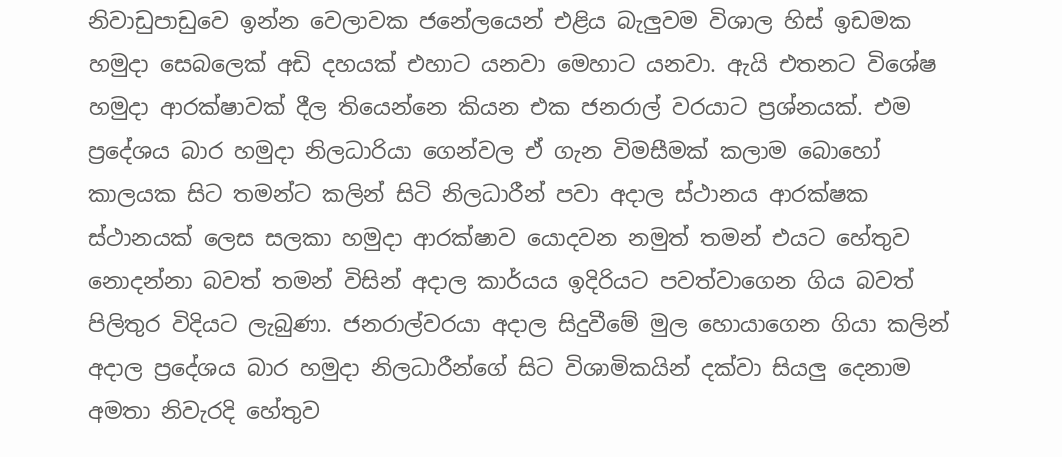නිවාඩුපාඩුවෙ ඉන්න වෙලාවක ජනේලයෙන් එළිය බැලුවම විශාල හිස් ඉඩමක හමුදා සෙබලෙක් අඩි දහයක් එහාට යනවා මෙහාට යනවා. ඇයි එතනට විශේෂ හමුදා ආරක්ෂාවක් දීල තියෙන්නෙ කියන එක ජනරාල් වරයාට ප්‍රශ්නයක්. එම ප්‍රදේශය බාර හමුදා නිලධාරියා ගෙන්වල ඒ ගැන විමසීමක් කලාම බොහෝ කාලයක සිට තමන්ට කලින් සිටි නිලධාරීන් පවා අදාල ස්ථානය ආරක්ෂක ස්ථානයක් ලෙස සලකා හමුදා ආරක්ෂාව යොදවන නමුත් තමන් එයට හේතුව නොදන්නා බවත් තමන් විසින් අදාල කාර්යය ඉදිරියට පවත්වාගෙන ගිය බවත් පිලිතුර විදියට ලැබුණා. ජනරාල්වරයා අදාල සිදුවීමේ මුල හොයාගෙන ගියා කලින් අදාල ප්‍රදේශය බාර හමුදා නිලධාරීන්ගේ සිට විශාමිකයින් දක්වා සියලු දෙනාම අමතා නිවැරදි හේතුව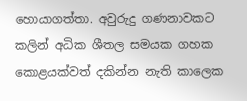හොයාගත්තා. අවුරුදු ගණනාවකට කලින් අධික ශීතල සමයක ගහක කොළයක්වත් දකින්න නැති කාලෙක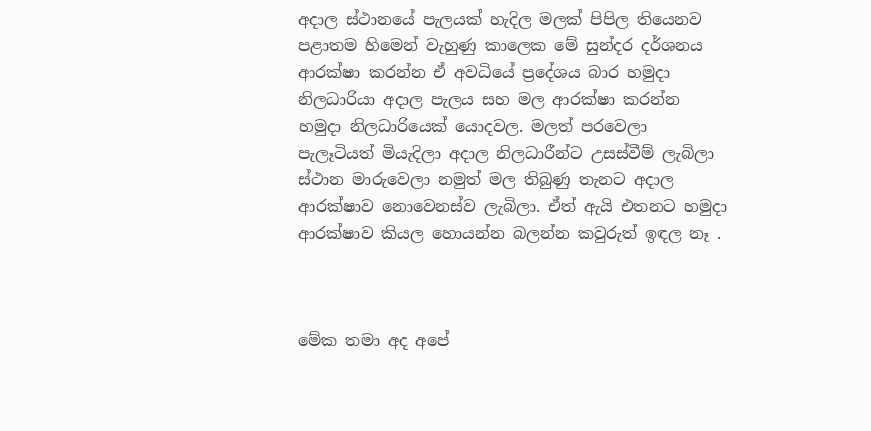අදාල ස්ථානයේ පැලයක් හැදිල මලක් පිපිල තියෙනව පළාතම හිමෙන් වැහුණු කාලෙක මේ සුන්දර දර්ශනය ආරක්ෂා කරන්න ඒ අවධියේ ප්‍රදේශය බාර හමුදා නිලධාරියා අදාල පැලය සහ මල ආරක්ෂා කරන්න හමුදා නිලධාරියෙක් යොදවල. මලත් පරවෙලා පැලෑටියත් මියැදිලා අදාල නිලධාරීන්ට උසස්වීම් ලැබිලා ස්ථාන මාරුවෙලා නමුත් මල තිබුණු තැනට අදාල ආරක්ෂාව නොවෙනස්ව ලැබිලා. ඒත් ඇයි එතනට හමුදා ආරක්ෂාව කියල හොයන්න බලන්න කවුරුත් ඉඳල නෑ .



මේක තමා අද අපේ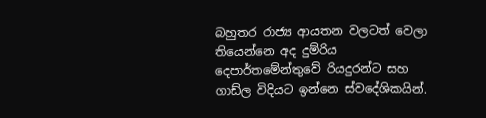බහුතර රාජ්‍ය ආයතන වලටත් වෙලා තියෙන්නෙ අද දුම්රිය දෙපාර්තමේන්තුවේ රියදුරන්ට සහ ගාඩ්ල විදියට ඉන්නෙ ස්වදේශිකයින්.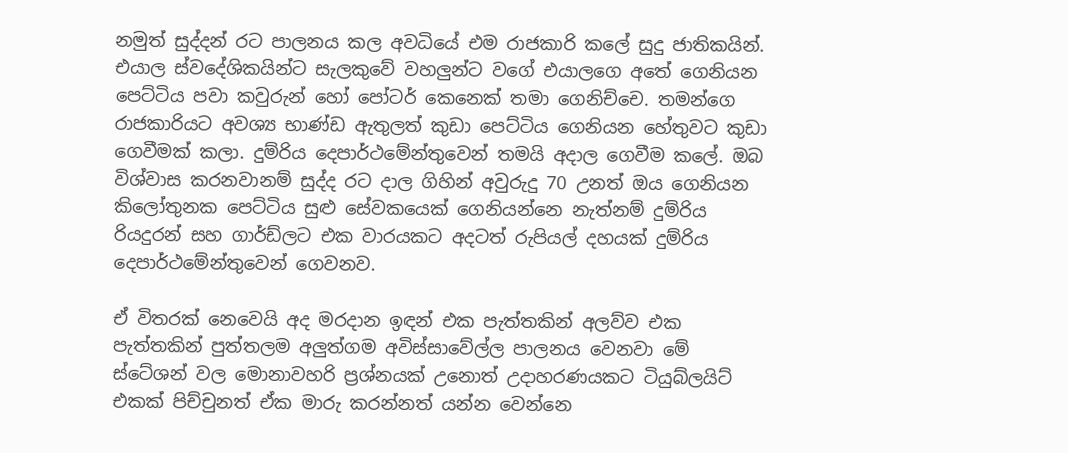නමුත් සුද්දන් රට පාලනය කල අවධියේ එම රාජකාරි කලේ සුදු ජාතිකයින්. එයාල ස්වදේශිකයින්ට සැලකුවේ වහලුන්ට වගේ එයාලගෙ අතේ ගෙනියන පෙට්ටිය පවා කවුරුන් හෝ පෝටර් කෙනෙක් තමා ගෙනිච්චෙ. තමන්ගෙ රාජකාරියට අවශ්‍ය භාණ්ඩ ඇතුලත් කුඩා පෙට්ටිය ගෙනියන හේතුවට කුඩා ගෙවීමක් කලා. දුම්රිය දෙපාර්ථමේන්තුවෙන් තමයි අදාල ගෙවීම කලේ. ඔබ විශ්වාස කරනවානම් සුද්ද රට දාල ගිහින් අවුරුදු 70 උනත් ඔය ගෙනියන කිලෝතුනක පෙට්ටිය සුළු සේවකයෙක් ගෙනියන්නෙ නැත්නම් දුම්රිය රියදුරන් සහ ගාර්ඩ්ලට එක වාරයකට අදටත් රුපියල් දහයක් දුම්රිය දෙපාර්ථමේන්තුවෙන් ගෙවනව.

ඒ විතරක් නෙවෙයි අද මරදාන ඉඳන් එක පැත්තකින් අලව්ව එක පැත්තකින් පුත්තලම අලුත්ගම අවිස්සාවේල්ල පාලනය වෙනවා මේ ස්ටේශන් වල මොනාවහරි ප්‍රශ්නයක් උනොත් උදාහරණයකට ටියුබ්ලයිට් එකක් පිච්චුනත් ඒක මාරු කරන්නත් යන්න වෙන්නෙ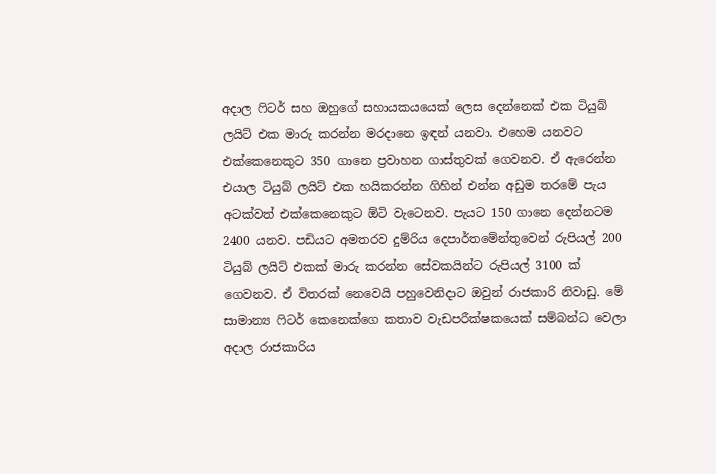අදාල ෆිටර් සහ ඔහුගේ සහායකයයෙක් ලෙස දෙන්නෙක් එක ටියුබ් ලයිට් එක මාරු කරන්න මරදානෙ ඉඳන් යනවා. එහෙම යනවට එක්කෙනෙකුට 350 ගානෙ ප්‍රවාහන ගාස්තුවක් ගෙවනව. ඒ ඇරෙන්න එයාල ටියුබ් ලයිට් එක හයිකරන්න ගිහින් එන්න අඩුම තරමේ පැය අටක්වත් එක්කෙනෙකුට ඕටි වැටෙනව. පැයට 150 ගානෙ දෙන්නටම 2400 යනව. පඩියට අමතරව දුම්රිය දෙපාර්තමේන්තුවෙන් රුපියල් 200 ටියුබ් ලයිට් එකක් මාරු කරන්න සේවකයින්ට රුපියල් 3100 ක් ගෙවනව. ඒ විතරක් නෙවෙයි පහුවෙනිදාට ඔවුන් රාජකාරි නිවාඩු. මේ සාමාන්‍ය ෆිටර් කෙනෙක්ගෙ කතාව වැඩපරීක්ෂකයෙක් සම්බන්ධ වෙලා අදාල රාජකාරිය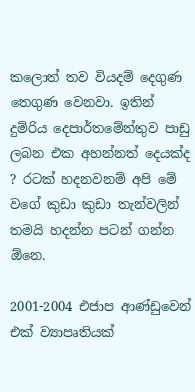කලොත් තව වියදම් දෙගුණ තෙගුණ වෙනවා. ඉතින් දුම්රිය දෙපාර්තමේන්තුව පාඩු ලබන එක අහන්නත් දෙයක්ද ? රටක් හදනවනම් අපි මේ වගේ කුඩා කුඩා තැන්වලින් තමයි හදන්න පටන් ගන්න ඕනෙ.

2001-2004 එජාප ආණ්ඩුවෙන් එක් ව්‍යාපෘතියක්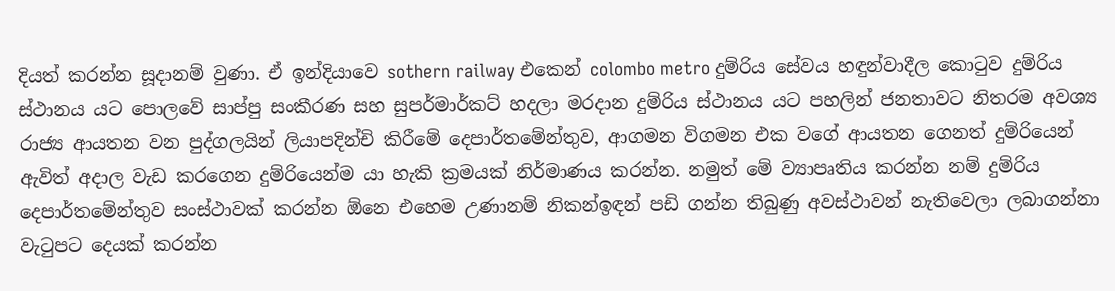දියත් කරන්න සූදානම් වුණා. ඒ ඉන්දියාවෙ sothern railway එකෙන් colombo metro දුම්රිය සේවය හඳුන්වාදීල කොටුව දුම්රිය ස්ථානය යට පොලවේ සාප්පු සංකීරණ සහ සුපර්මාර්කට් හදලා මරදාන දුම්රිය ස්ථානය යට පහලින් ජනතාවට නිතරම අවශ්‍ය රාජ්‍ය ආයතන වන පුද්ගලයින් ලියාපදින්චි කිරීමේ දෙපාර්තමේන්තුව, ආගමන විගමන එක වගේ ආයතන ගෙනත් දුම්රියෙන් ඇවිත් අදාල වැඩ කරගෙන දුම්රියෙන්ම යා හැකි ක්‍රමයක් නිර්මාණය කරන්න. නමුත් මේ ව්‍යාපෘතිය කරන්න නම් දුම්රිය දෙපාර්තමේන්තුව සංස්ථාවක් කරන්න ඕනෙ එහෙම උණානම් නිකන්ඉඳන් පඩි ගන්න තිබුණු අවස්ථාවන් නැතිවෙලා ලබාගන්නා වැටුපට දෙයක් කරන්න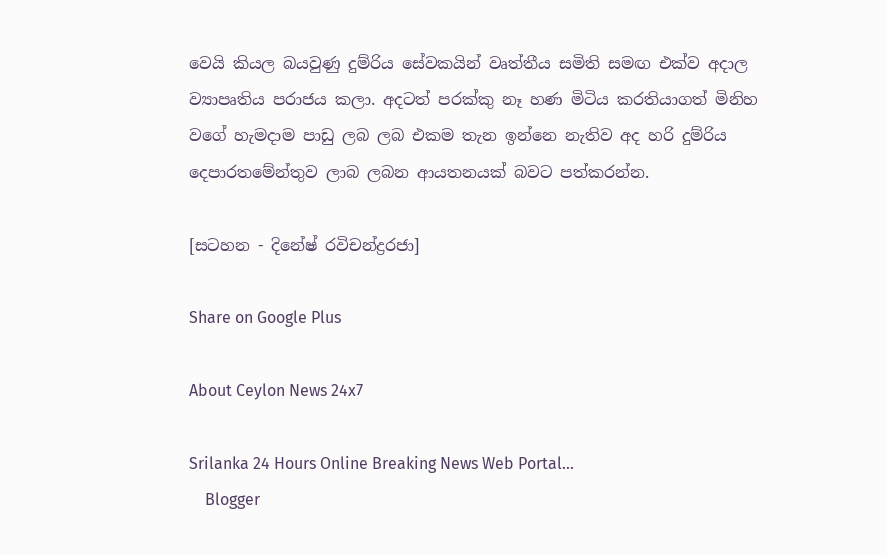වෙයි කියල බයවුණු දුම්රිය සේවකයින් වෘත්තීය සමිති සමඟ එක්ව අදාල ව්‍යාපෘතිය පරාජය කලා. අදටත් පරක්කු නෑ හණ මිටිය කරතියාගත් මිනිහ වගේ හැමදාම පාඩු ලබ ලබ එකම තැන ඉන්නෙ නැතිව අද හරි දුම්රිය දෙපාරතමේන්තුව ලාබ ලබන ආයතනයක් බවට පත්කරන්න.

[සටහන - දිනේෂ් රවිචන්ද්‍රරජා]

Share on Google Plus

About Ceylon News 24x7

Srilanka 24 Hours Online Breaking News Web Portal...
    Blogger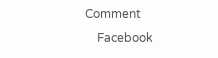Comment
    Facebook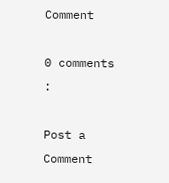Comment

0 comments :

Post a Comment